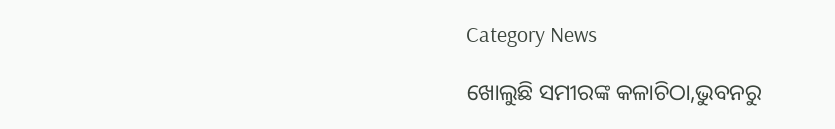Category News

ଖୋଲୁଛି ସମୀରଙ୍କ କଳାଚିଠା,ଭୁବନରୁ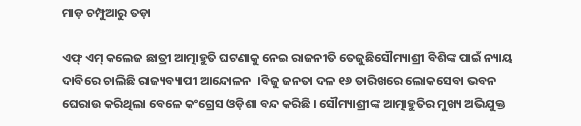ମାଡ଼ ଚମ୍ପୁଆରୁ ତଡ଼ା

ଏଫ୍ ଏମ୍ କଲେଜ ଛାତ୍ରୀ ଆତ୍ମାହୁତି ଘଟଣାକୁ ନେଇ ରାଜନୀତି ତେଜୁଛିସୌମ୍ୟାଶ୍ରୀ ବିଶିଙ୍କ ପାଇଁ ନ୍ୟାୟ ଦାବିରେ ଚାଲିଛି ରାଜ୍ୟବ୍ୟାପୀ ଆନ୍ଦୋଳନ  ।ବିଜୁ ଜନତା ଦଳ ୧୬ ତାରିଖରେ ଲୋକସେବା ଭବନ ଘେରାଉ କରିଥିଲା ବେଳେ କଂଗ୍ରେସ ଓଡ଼ିଶା ବନ୍ଦ କରିଛି । ସୌମ୍ୟାଶ୍ରୀଙ୍କ ଆତ୍ମାହୁତିର ମୁଖ୍ୟ ଅଭିଯୁକ୍ତ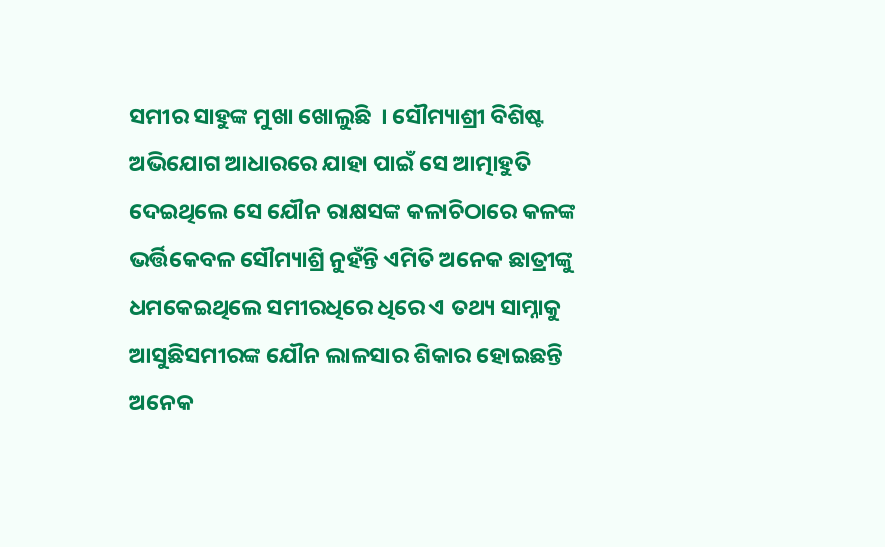ସମୀର ସାହୁଙ୍କ ମୁଖା ଖୋଲୁଛି  । ସୌମ୍ୟାଶ୍ରୀ ବିଶିଷ୍ଟ ଅଭିଯୋଗ ଆଧାରରେ ଯାହା ପାଇଁ ସେ ଆତ୍ମାହୁତି ଦେଇଥିଲେ ସେ ଯୌନ ରାକ୍ଷସଙ୍କ କଳାଚିଠାରେ କଳଙ୍କ ଭର୍ତ୍ତିକେବଳ ସୌମ୍ୟାଶ୍ରି ନୁହଁନ୍ତି ଏମିତି ଅନେକ ଛାତ୍ରୀଙ୍କୁ ଧମକେଇଥିଲେ ସମୀରଧିରେ ଧିରେ ଏ ତଥ୍ୟ ସାମ୍ନାକୁ ଆସୁଛିସମୀରଙ୍କ ଯୌନ ଲାଳସାର ଶିକାର ହୋଇଛନ୍ତି ଅନେକ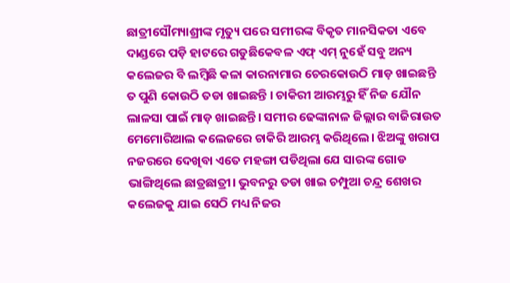ଛାତ୍ରୀସୌମ୍ୟାଶ୍ରୀଙ୍କ ମୃତ୍ୟୁ ପରେ ସମୀରଙ୍କ ବିକୃତ ମାନସିକତା ଏବେ ଦାଣ୍ଡରେ ପଡ଼ି ହାଟରେ ଗଡୁଛିକେବଳ ଏଫ୍ ଏମ୍ ନୁହେଁ ସବୁ ଅନ୍ୟ କଲେଜର ବି ଲମ୍ବିଛି କଳା କାରନାମାର ଚେରକୋଉଠି ମାଡ଼ ଖାଇଛନ୍ତି ତ ପୁଣି କୋଉଠି ତଡା ଖାଇଛନ୍ତି । ଚାକିରୀ ଆରମ୍ଭରୁ ହିଁ ନିଜ ଯୌନ ଲାଳସା ପାଇଁ ମାଡ଼ ଖାଇଛନ୍ତି। ସମୀର ଢେଙ୍କାନାଳ ଜିଲ୍ଲାର ବାଜିରାଉତ ମେମୋରିଆଲ କଲେଜରେ ଚାକିରି ଆରମ୍ଭ କରିଥିଲେ। ଝିଅଙ୍କୁ ଖରାପ ନଜରରେ ଦେଖିବା ଏତେ ମହଙ୍ଗା ପଡିଥିଲା ଯେ ସାରଙ୍କ ଗୋଡ ଭାଙ୍ଗିଥିଲେ ଛାତ୍ରଛାତ୍ରୀ। ଭୁବନରୁ ତଡା ଖାଇ ଚମ୍ପୁଆ ଚନ୍ଦ୍ର ଶେଖର କଲେଜକୁ ଯାଇ ସେଠି ମଧ୍ୟ ନିଜର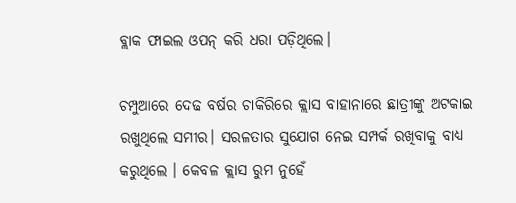ବ୍ଲାକ ଫାଇଲ ଓପନ୍ କରି ଧରା ପଡ଼ିଥିଲେ।

ଚମ୍ପୁଆରେ ଦେଢ ବର୍ଷର ଚାକିରିରେ କ୍ଲାସ ବାହାନାରେ ଛାତ୍ରୀଙ୍କୁ ଅଟକାଇ ରଖୁଥିଲେ ସମୀର। ସରଳତାର ସୁଯୋଗ ନେଇ ସମ୍ପର୍କ ରଖିବାକୁ ବାଧ୍ୟ କରୁଥିଲେ । କେବଳ କ୍ଲାସ ରୁମ ନୁହେଁ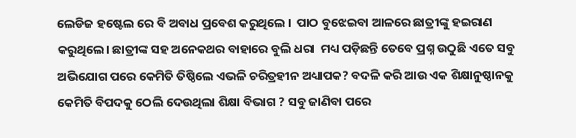ଲେଡିଜ ହଷ୍ଟେଲ ରେ ବି ଅବାଧ ପ୍ରବେଶ କରୁଥିଲେ ।  ପାଠ ବୁଝେଇବା ଆଳରେ ଛାତ୍ରୀଙ୍କୁ ହଇରାଣ କରୁଥିଲେ। ଛାତ୍ରୀଙ୍କ ସହ ଅନେକଥର ବାହାରେ ବୁଲି ଧରା  ମଧ୍ୟ ପଡ଼ିଛନ୍ତି ତେବେ ପ୍ରଶ୍ନ ଉଠୁଛି ଏତେ ସବୁ ଅଭିଯୋଗ ପରେ କେମିତି ତିଷ୍ଠିଲେ ଏଭଳି ଚରିତ୍ରହୀନ ଅଧ୍ୟାପକ? ବଦଳି କରି ଆଉ ଏକ ଶିକ୍ଷାନୁଷ୍ଠାନକୁ କେମିତି ବିପଦକୁ ଠେଲି ଦେଉଥିଲା ଶିକ୍ଷା ବିଭାଗ ? ସବୁ ଜାଣିବା ପରେ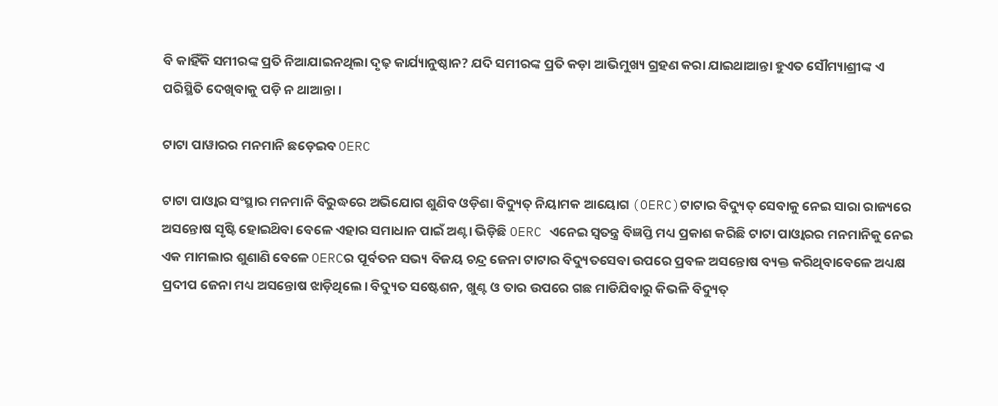ବି କାହିଁକି ସମୀରଙ୍କ ପ୍ରତି ନିଆଯାଇନଥିଲା ଦୃଢ଼ କାର୍ଯ୍ୟାନୁଷ୍ଠାନ? ଯଦି ସମୀରଙ୍କ ପ୍ରତି କଡ଼ା ଆଭିମୁଖ୍ୟ ଗ୍ରହଣ କରା ଯାଇଥାଆନ୍ତା ହୁଏତ ସୌମ୍ୟାଶ୍ରୀଙ୍କ ଏ ପରିସ୍ଥିତି ଦେଖିବାକୁ ପଡ଼ି ନ ଥାଆନ୍ତା ।

ଟାଟା ପାୱାରର ମନମାନି ଛଡ଼େଇବ OERC

ଟାଟା ପାଓ୍ୱାର ସଂସ୍ଥାର ମନମାନି ବିରୁଦ୍ଧରେ ଅଭିଯୋଗ ଶୁଣିବ ଓଡ଼ିଶା ବିଦ୍ୟୁତ୍ ନିୟାମକ ଆୟୋଗ (OERC)ଟାଟାର ବିଦ୍ୟୁତ୍ ସେବାକୁ ନେଇ ସାରା ରାଜ୍ୟରେ ଅସନ୍ତୋଷ ସୃଷ୍ଟି ହୋଇଥ‌ିବା ବେଳେ ଏହାର ସମାଧାନ ପାଇଁ ଅଣ୍ଟା ଭିଡ଼ିଛି OERC ଏନେଇ ସ୍ୱତନ୍ତ୍ର ବିଜ୍ଞପ୍ତି ମଧ୍ୟ ପ୍ରକାଶ କରିଛି ଟାଟା ପାଓ୍ୱାରର ମନମାନିକୁ ନେଇ ଏକ ମାମଲାର ଶୁଣାଣି ବେଳେ OERCର ପୂର୍ବତନ ସଭ୍ୟ ବିଜୟ ଚନ୍ଦ୍ର ଜେନା ଟାଟାର ବିଦ୍ୟୁତସେବା ଉପରେ ପ୍ରବଳ ଅସନ୍ତୋଷ ବ୍ୟକ୍ତ କରିଥିବାବେଳେ ଅଧ୍ୟକ୍ଷ ପ୍ରଦୀପ ଜେନା ମଧ୍ୟ ଅସନ୍ତୋଷ ଝାଡ଼ିଥିଲେ। ବିଦ୍ୟୁତ ସଷ୍ଟେଶନ, ଖୁଣ୍ଟ ଓ ତାର ଉପରେ ଗଛ ମାଡିଯିବାରୁ କିଭଳି ବିଦ୍ୟୁତ୍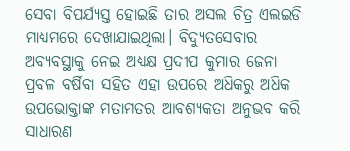ସେବା ବିପର୍ଯ୍ୟସ୍ତ ହୋଇଛି ତାର ଅସଲ ଚିତ୍ର ଏଲଇଡି ମାଧ୍ୟମରେ ଦେଖାଯାଇଥିଲା। ବିଦ୍ୟୁତସେବାର ଅବ୍ୟବସ୍ଥାକୁ ନେଇ ଅଧ୍ୟକ୍ଷ ପ୍ରଦୀପ କୁମାର ଜେନା ପ୍ରବଳ ବର୍ଷିବା ସହିତ ଏହା ଉପରେ ଅଧ‌ିକରୁ ଅଧ‌ିକ ଉପଭୋକ୍ତାଙ୍କ ମତାମତର ଆବଶ୍ୟକତା ଅନୁଭବ କରି ସାଧାରଣ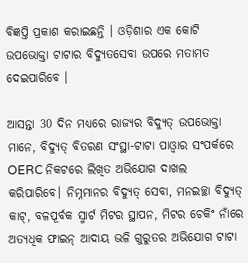ବିଜ୍ଞପ୍ତି ପ୍ରକାଶ କରାଇଛନ୍ତି । ଓଡ଼ିଶାର ଏକ କୋଟି ଉପଭୋକ୍ତା ଟାଟାର ବିଦ୍ୟୁତସେବା ଉପରେ ମତାମତ ଦେଇପାରିବେ ।

ଆସନ୍ତା 30 ଦିନ ମଧ୍ୟରେ ରାଜ୍ୟର ବିଦ୍ୟୁତ୍ ଉପଭୋକ୍ତା ମାନେ, ବିଦ୍ୟୁତ୍ ବିତରଣ ସଂସ୍ଥା-ଟାଟା ପାଓ୍ୱାର ସଂପର୍କରେ OERC ନିକଟରେ ଲିଖିତ ଅଭିଯୋଗ ଦାଖଲ କରିପାରିବେ। ନିମ୍ନମାନର ବିଦ୍ୟୁତ୍ ସେବା, ମନଇଚ୍ଛା ବିଦ୍ୟୁତ୍ କାଟ୍, ବଳପୂର୍ବକ ସ୍ମାର୍ଟ ମିଟର ସ୍ଥାପନ, ମିଟର ଚେକିଂ ନାଁରେ ଅତ୍ୟଧିକ ଫାଇନ୍ ଆଦାୟ ଭଳି ଗୁରୁତର ଅଭିଯୋଗ ଟାଟା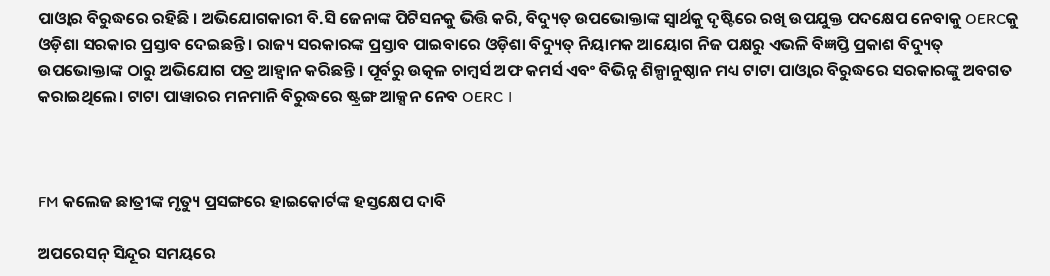ପାଓ୍ୱାର ବିରୁଦ୍ଧରେ ରହିଛି । ଅଭିଯୋଗକାରୀ ବି.ସି ଜେନାଙ୍କ ପିଟିସନକୁ ଭିତ୍ତି କରି, ବିଦ୍ୟୁତ୍ ଉପଭୋକ୍ତାଙ୍କ ସ୍ୱାର୍ଥକୁ ଦୃଷ୍ଟିରେ ରଖି ଉପଯୁକ୍ତ ପଦକ୍ଷେପ ନେବାକୁ OERCକୁ ଓଡ଼ିଶା ସରକାର ପ୍ରସ୍ତାବ ଦେଇଛନ୍ତି । ରାଜ୍ୟ ସରକାରଙ୍କ ପ୍ରସ୍ତାବ ପାଇବାରେ ଓଡ଼ିଶା ବିଦ୍ୟୁତ୍ ନିୟାମକ ଆୟୋଗ ନିଜ ପକ୍ଷରୁ ଏଭଳି ବିଜ୍ଞପ୍ତି ପ୍ରକାଶ ବିଦ୍ୟୁତ୍ ଉପଭୋକ୍ତାଙ୍କ ଠାରୁ ଅଭିଯୋଗ ପତ୍ର ଆହ୍ୱାନ କରିଛନ୍ତି । ପୂର୍ବରୁ ଉତ୍କଳ ଚାମ୍ବର୍ସ ଅଫ କମର୍ସ ଏବଂ ବିଭିନ୍ନ ଶିଳ୍ପାନୁଷ୍ଠାନ ମଧ୍ୟ ଟାଟା ପାଓ୍ୱାର ବିରୁଦ୍ଧରେ ସରକାରଙ୍କୁ ଅବଗତ କରାଇଥିଲେ। ଟାଟା ପାୱାରର ମନମାନି ବିରୁଦ୍ଧରେ ଷ୍ଟ୍ରଙ୍ଗ ଆକ୍ସନ ନେବ OERC ।



FM କଲେଜ ଛାତ୍ରୀଙ୍କ ମୃତ୍ୟୁ ପ୍ରସଙ୍ଗରେ ହାଇକୋର୍ଟଙ୍କ ହସ୍ତକ୍ଷେପ ଦାବି

ଅପରେସନ୍ ସିନ୍ଦୂର ସମୟରେ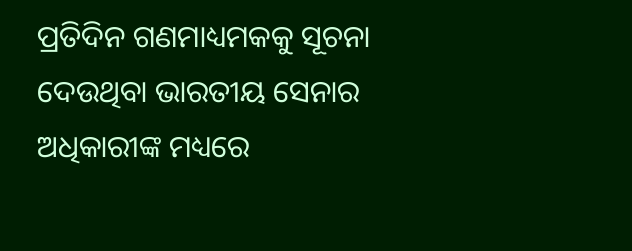ପ୍ରତିଦିନ ଗଣମାଧ୍ୟମକକୁ ସୂଚନା ଦେଉଥିବା ଭାରତୀୟ ସେନାର ଅଧିକାରୀଙ୍କ ମଧ୍ୟରେ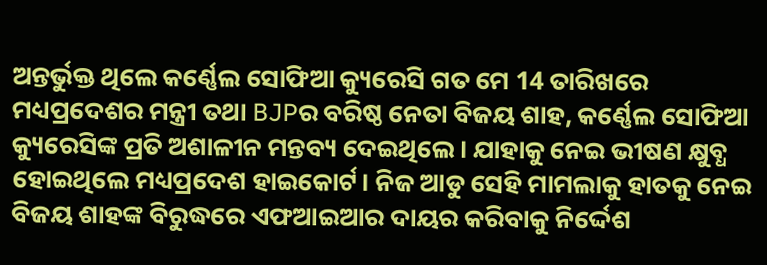ଅନ୍ତର୍ଭୁକ୍ତ ଥିଲେ କର୍ଣ୍ଣେଲ ସୋଫିଆ କ୍ୟୁରେସି ଗତ ମେ 14 ତାରିଖରେ ମଧ୍ୟପ୍ରଦେଶର ମନ୍ତ୍ରୀ ତଥା BJPର ବରିଷ୍ଠ ନେତା ବିଜୟ ଶାହ, କର୍ଣ୍ଣେଲ ସୋଫିଆ କ୍ୟୁରେସିଙ୍କ ପ୍ରତି ଅଶାଳୀନ ମନ୍ତବ୍ୟ ଦେଇଥିଲେ। ଯାହାକୁ ନେଇ ଭୀଷଣ କ୍ଷୁବ୍ଧ ହୋଇଥିଲେ ମଧ୍ୟପ୍ରଦେଶ ହାଇକୋର୍ଟ। ନିଜ ଆଡୁ ସେହି ମାମଲାକୁ ହାତକୁ ନେଇ ବିଜୟ ଶାହଙ୍କ ବିରୁଦ୍ଧରେ ଏଫଆଇଆର ଦାୟର କରିବାକୁ ନିର୍ଦ୍ଦେଶ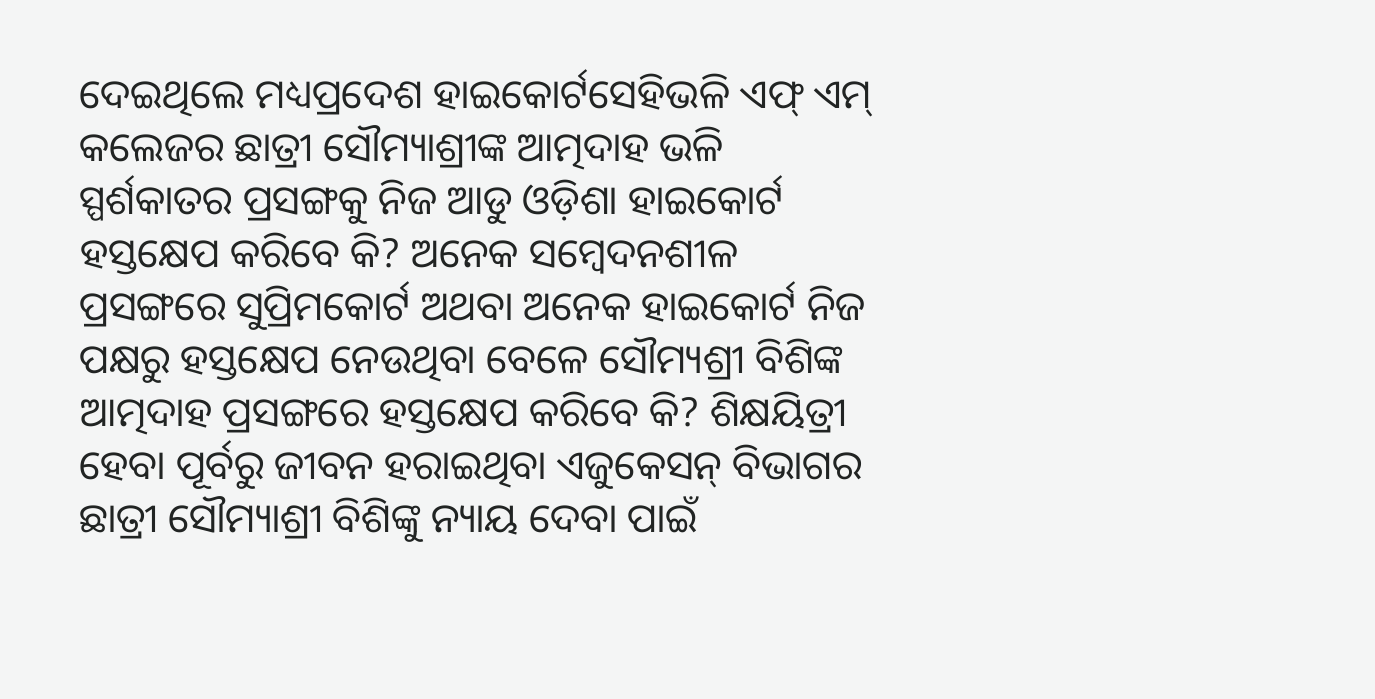ଦେଇଥିଲେ ମଧ୍ୟପ୍ରଦେଶ ହାଇକୋର୍ଟସେହିଭଳି ଏଫ୍ ଏମ୍ କଲେଜର ଛାତ୍ରୀ ସୌମ୍ୟାଶ୍ରୀଙ୍କ ଆତ୍ମଦାହ ଭଳି ସ୍ପର୍ଶକାତର ପ୍ରସଙ୍ଗକୁ ନିଜ ଆଡୁ ଓଡ଼ିଶା ହାଇକୋର୍ଟ ହସ୍ତକ୍ଷେପ କରିବେ କି? ଅନେକ ସମ୍ବେଦନଶୀଳ ପ୍ରସଙ୍ଗରେ ସୁପ୍ରିମକୋର୍ଟ ଅଥବା ଅନେକ ହାଇକୋର୍ଟ ନିଜ ପକ୍ଷରୁ ହସ୍ତକ୍ଷେପ ନେଉଥିବା ବେଳେ ସୌମ୍ୟଶ୍ରୀ ବିଶିଙ୍କ ଆତ୍ମଦାହ ପ୍ରସଙ୍ଗରେ ହସ୍ତକ୍ଷେପ କରିବେ କି? ଶିକ୍ଷୟିତ୍ରୀ ହେବା ପୂର୍ବରୁ ଜୀବନ ହରାଇଥିବା ଏଜୁକେସନ୍ ବିଭାଗର ଛାତ୍ରୀ ସୌମ୍ୟାଶ୍ରୀ ବିଶିଙ୍କୁ ନ୍ୟାୟ ଦେବା ପାଇଁ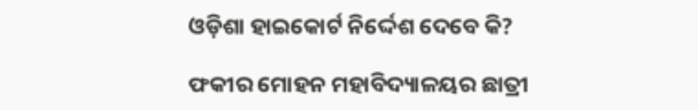ଓଡ଼ିଶା ହାଇକୋର୍ଟ ନିର୍ଦ୍ଦେଶ ଦେବେ କି?

ଫକୀର ମୋହନ ମହାବିଦ୍ୟାଳୟର ଛାତ୍ରୀ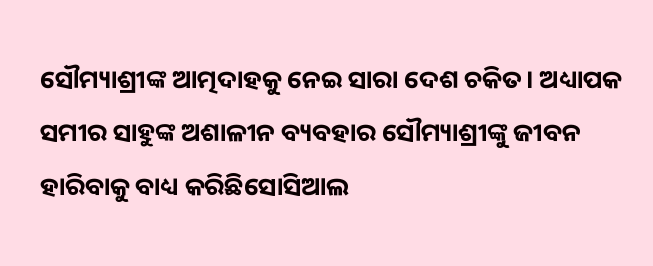ସୌମ୍ୟାଶ୍ରୀଙ୍କ ଆତ୍ମଦାହକୁ ନେଇ ସାରା ଦେଶ ଚକିତ। ଅଧ୍ୟାପକ ସମୀର ସାହୁଙ୍କ ଅଶାଳୀନ ବ୍ୟବହାର ସୌମ୍ୟାଶ୍ରୀଙ୍କୁ ଜୀବନ ହାରିବାକୁ ବାଧ୍ୟ କରିଛିସୋସିଆଲ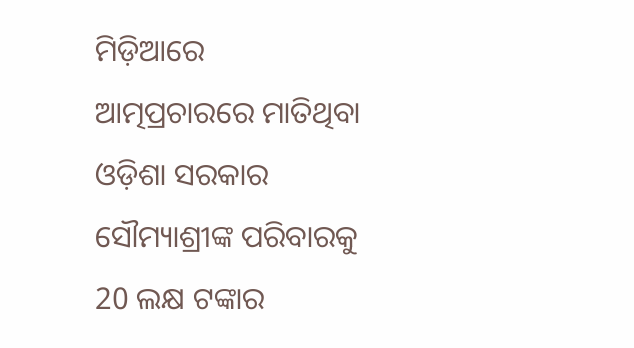ମିଡ଼ିଆରେ ଆତ୍ମପ୍ରଚାରରେ ମାତିଥିବା ଓଡ଼ିଶା ସରକାର ସୌମ୍ୟାଶ୍ରୀଙ୍କ ପରିବାରକୁ 20 ଲକ୍ଷ ଟଙ୍କାର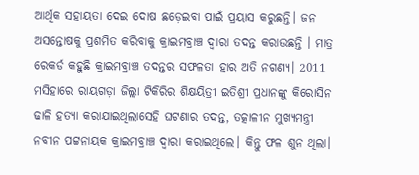ଆର୍ଥିକ ସହାୟତା ଦେଇ ଦୋଷ ଛଡ଼େଇବା ପାଇଁ ପ୍ରୟାସ କରୁଛନ୍ତି। ଜନ ଅସନ୍ତୋଷକୁ ପ୍ରଶମିତ କରିବାକୁ କ୍ରାଇମବ୍ରାଞ୍ଚ ଦ୍ୱାରା ତଦନ୍ତ କରାଉଛନ୍ତି । ମାତ୍ର ରେକର୍ଡ କହୁଛି କ୍ରାଇମବ୍ରାଞ୍ଚ ତଦନ୍ତର ସଫଳତା ହାର ଅତି ନଗଣ୍ୟ। 2011 ମସିହାରେ ରାୟଗଡ଼ା ଜିଲ୍ଲା ଟିକିରିର ଶିକ୍ଷୟିତ୍ରୀ ଇତିଶ୍ରୀ ପ୍ରଧାନଙ୍କୁ କିରୋସିନ ଢାଳି ହତ୍ୟା କରାଯାଇଥିଲାସେହି ଘଟଣାର ତଦନ୍ତ, ତତ୍କାଳୀନ ମୁଖ୍ୟମନ୍ତ୍ରୀ ନବୀନ ପଟ୍ଟନାୟକ କ୍ରାଇମବ୍ରାଞ୍ଚ ଦ୍ୱାରା କରାଇଥିଲେ। କିନ୍ତୁ ଫଳ ଶୁନ ଥିଲା।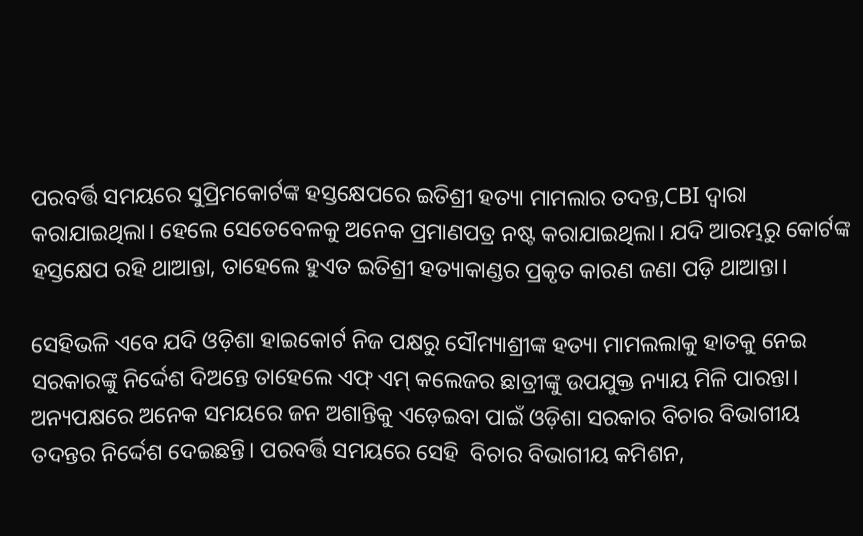ପରବର୍ତ୍ତି ସମୟରେ ସୁପ୍ରିମକୋର୍ଟଙ୍କ ହସ୍ତକ୍ଷେପରେ ଇତିଶ୍ରୀ ହତ୍ୟା ମାମଲାର ତଦନ୍ତ,CBI ଦ୍ୱାରା କରାଯାଇଥିଲା। ହେଲେ ସେତେବେଳକୁ ଅନେକ ପ୍ରମାଣପତ୍ର ନଷ୍ଟ କରାଯାଇଥିଲା। ଯଦି ଆରମ୍ଭରୁ କୋର୍ଟଙ୍କ ହସ୍ତକ୍ଷେପ ରହି ଥାଆନ୍ତା, ତାହେଲେ ହୁଏତ ଇତିଶ୍ରୀ ହତ୍ୟାକାଣ୍ଡର ପ୍ରକୃତ କାରଣ ଜଣା ପଡ଼ି ଥାଆନ୍ତା।

ସେହିଭଳି ଏବେ ଯଦି ଓଡ଼ିଶା ହାଇକୋର୍ଟ ନିଜ ପକ୍ଷରୁ ସୌମ୍ୟାଶ୍ରୀଙ୍କ ହତ୍ୟା ମାମଲଲାକୁ ହାତକୁ ନେଇ ସରକାରଙ୍କୁ ନିର୍ଦ୍ଦେଶ ଦିଅନ୍ତେ ତାହେଲେ ଏଫ୍ ଏମ୍ କଲେଜର ଛାତ୍ରୀଙ୍କୁ ଉପଯୁକ୍ତ ନ୍ୟାୟ ମିଳି ପାରନ୍ତା। ଅନ୍ୟପକ୍ଷରେ ଅନେକ ସମୟରେ ଜନ ଅଶାନ୍ତିକୁ ଏଡ଼େଇବା ପାଇଁ ଓଡ଼ିଶା ସରକାର ବିଚାର ବିଭାଗୀୟ ତଦନ୍ତର ନିର୍ଦ୍ଦେଶ ଦେଇଛନ୍ତି। ପରବର୍ତ୍ତି ସମୟରେ ସେହି  ବିଚାର ବିଭାଗୀୟ କମିଶନ,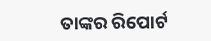ତାଙ୍କର ରିପୋର୍ଟ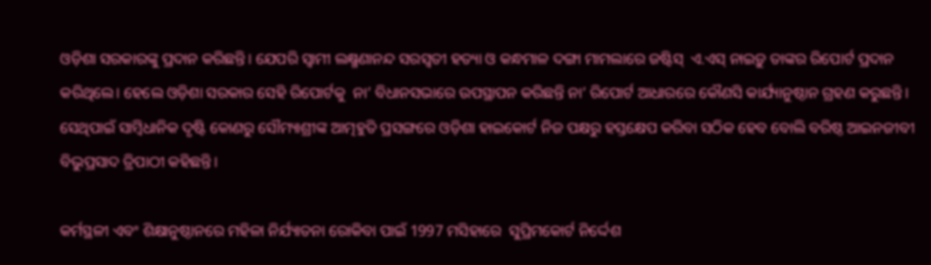ଓଡ଼ିଶା ସରକାରଙ୍କୁ ପ୍ରଦାନ କରିଛନ୍ତି। ଯେପରି ସ୍ୱାମୀ ଲକ୍ଷ୍ମଣାନନ୍ଦ ସରସ୍ୱତୀ ହତ୍ୟା ଓ କନ୍ଧମାଳ ଦଙ୍ଗା ମାମଲାରେ ଜଷ୍ଟିସ୍  ଏ.ଏସ୍ ନାଇଡ଼ୁ ତାଙ୍କର ରିପୋର୍ଟ ପ୍ରଦାନ କରିଥିଲେ। ହେଲେ ଓଡ଼ିଶା ସରକାର ସେହି ରିପୋର୍ଟକୁ  ନା’ ବିଧାନସଭାରେ ଉପସ୍ଥାପନ କରିଛନ୍ତି ନା’ ରିପୋର୍ଟ ଆଧାରରେ କୌଣସି କାର୍ଯ୍ୟାନୁଷ୍ଠାନ ଗ୍ରହଣ କରୁଛନ୍ତି। ସେଥିପାଇଁ ସାମ୍ବିଧାନିକ ଦୃଷ୍ଟି କୋଣରୁ ସୌମ୍ୟାଶ୍ରୀଙ୍କ ଆତ୍ମହୁତି ପ୍ରସଙ୍ଗରେ ଓଡ଼ିଶା ହାଇକୋର୍ଟ ନିଜ ପକ୍ଷରୁ ହସ୍ତକ୍ଷେପ କରିବା ସଠିକ ହେବ ବୋଲି ବରିଷ୍ଠ ଆଇନଜୀବୀ ବିଭୁପ୍ରସାଦ ତ୍ରିପାଠୀ କହିଛନ୍ତି।

କର୍ମସ୍ଥଳୀ ଏବଂ ଶିକ୍ଷାନୁଷ୍ଠାନରେ ମହିଳା ନିର୍ଯ୍ୟାତନା ରୋକିବା ପାଇଁ 1997 ମସିହାରେ  ସୁପ୍ରିମକୋର୍ଟ ନିର୍ଦ୍ଦେଶ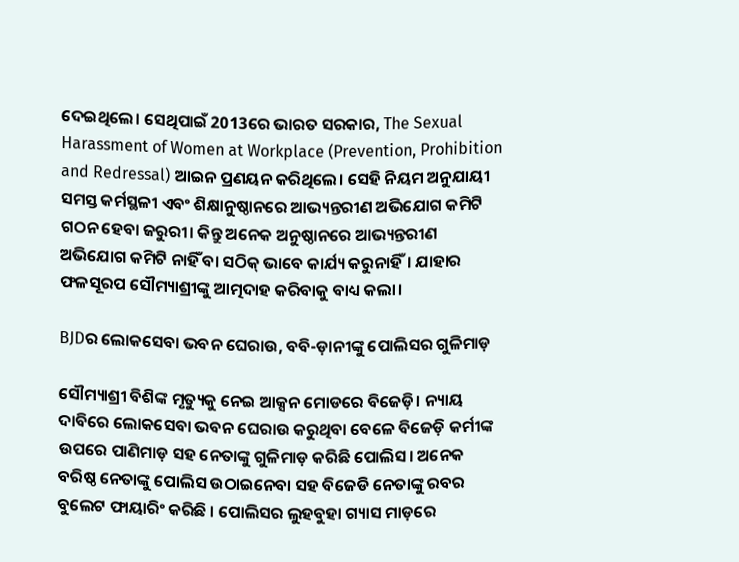ଦେଇଥିଲେ। ସେଥିପାଇଁ 2013ରେ ଭାରତ ସରକାର, The Sexual Harassment of Women at Workplace (Prevention, Prohibition and Redressal) ଆଇନ ପ୍ରଣୟନ କରିଥିଲେ। ସେହି ନିୟମ ଅନୁଯାୟୀ ସମସ୍ତ କର୍ମସ୍ଥଳୀ ଏବଂ ଶିକ୍ଷାନୁଷ୍ଠାନରେ ଆଭ୍ୟନ୍ତରୀଣ ଅଭିଯୋଗ କମିଟି ଗଠନ ହେବା ଜରୁରୀ। କିନ୍ତୁ ଅନେକ ଅନୁଷ୍ଠାନରେ ଆଭ୍ୟନ୍ତରୀଣ ଅଭିଯୋଗ କମିଟି ନାହିଁ ବା ସଠିକ୍ ଭାବେ କାର୍ଯ୍ୟ କରୁନାହିଁ। ଯାହାର ଫଳସୂରପ ସୌମ୍ୟାଶ୍ରୀଙ୍କୁ ଆତ୍ମଦାହ କରିବାକୁ ବାଧ୍ୟ କଲା।

BJDର ଲୋକସେବା ଭବନ ଘେରାଉ, ବବି-ଡ଼ାନୀଙ୍କୁ ପୋଲିସର ଗୁଳିମାଡ଼

ସୌମ୍ୟାଶ୍ରୀ ବିଶିଙ୍କ ମୃତ୍ୟୁକୁ ନେଇ ଆକ୍ସନ ମୋଡରେ ବିଜେଡ଼ି। ନ୍ୟାୟ ଦାବିରେ ଲୋକସେବା ଭବନ ଘେରାଉ କରୁଥିବା ବେଳେ ବିଜେଡ଼ି କର୍ମୀଙ୍କ ଉପରେ ପାଣିମାଡ଼ ସହ ନେତାଙ୍କୁ ଗୁଳିମାଡ଼ କରିଛି ପୋଲିସ। ଅନେକ ବରିଷ୍ଠ ନେତାଙ୍କୁ ପୋଲିସ ଉଠାଇନେବା ସହ ବିଜେଡି ନେତାଙ୍କୁ ରବର ବୁଲେଟ ଫାୟାରିଂ କରିଛି । ପୋଲିସର ଲୁହବୁହା ଗ୍ୟାସ ମାଡ଼ରେ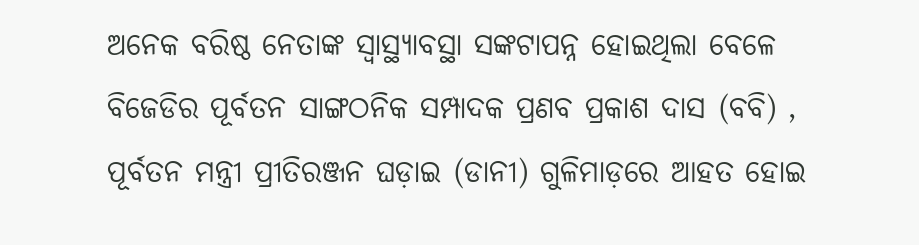ଅନେକ ବରିଷ୍ଠ ନେତାଙ୍କ ସ୍ୱାସ୍ଥ୍ୟାବସ୍ଥା ସଙ୍କଟାପନ୍ନ ହୋଇଥିଲା ବେଳେ ବିଜେଡିର ପୂର୍ବତନ ସାଙ୍ଗଠନିକ ସମ୍ପାଦକ ପ୍ରଣବ ପ୍ରକାଶ ଦାସ (ବବି) , ପୂର୍ବତନ ମନ୍ତ୍ରୀ ପ୍ରୀତିରଞ୍ଜନ ଘଡ଼ାଇ (ଡାନୀ) ଗୁଳିମାଡ଼ରେ ଆହତ ହୋଇ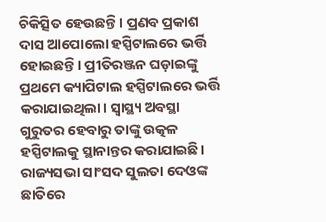ଚିକିତ୍ସିତ ହେଉଛନ୍ତି । ପ୍ରଣବ ପ୍ରକାଶ ଦାସ ଆପୋଲୋ ହସ୍ପିଟାଲରେ ଭର୍ତ୍ତି ହୋଇଛନ୍ତି । ପ୍ରୀତିରଞ୍ଜନ ଘଡ଼ାଇଙ୍କୁ ପ୍ରଥମେ କ୍ୟାପିଟାଲ ହସ୍ପିଟାଲରେ ଭର୍ତ୍ତି କରାଯାଇଥିଲା। ସ୍ୱାସ୍ଥ୍ୟ ଅବସ୍ଥା ଗୁରୁତର ହେବାରୁ ତାଙ୍କୁ ଉତ୍କଳ ହସ୍ପିଟାଲକୁ ସ୍ଥାନାନ୍ତର କରାଯାଇଛି। ରାଜ୍ୟସଭା ସାଂସଦ ସୁଲତା ଦେଓଙ୍କ ଛାତିରେ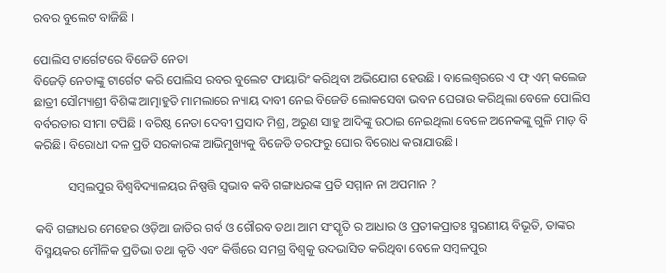ରବର ବୁଲେଟ ବାଜିଛି ।

ପୋଲିସ ଟାର୍ଗେଟରେ ବିଜେଡି ନେତା
ବିଜେଡ଼ି ନେତାଙ୍କୁ ଟାର୍ଗେଟ କରି ପୋଲିସ ରବର ବୁଲେଟ ଫାୟାରିଂ କରିଥିବା ଅଭିଯୋଗ ହେଉଛି । ବାଲେଶ୍ୱରରେ ଏ ଫ୍ ଏମ୍ କଲେଜ ଛାତ୍ରୀ ସୌମ୍ୟାଶ୍ରୀ ବିଶିଙ୍କ ଆତ୍ମାହୁତି ମାମଲାରେ ନ୍ୟାୟ ଦାବୀ ନେଇ ବିଜେଡି ଲୋକସେବା ଭବନ ଘେରାଉ କରିଥିଲା ବେଳେ ପୋଲିସ ବର୍ବରତାର ସୀମା ଟପିଛି । ବରିଷ୍ଠ ନେତା ଦେବୀ ପ୍ରସାଦ ମିଶ୍ର, ଅରୁଣ ସାହୁ ଆଦିଙ୍କୁ ଉଠାଇ ନେଇଥିଲା ବେଳେ ଅନେକଙ୍କୁ ଗୁଳି ମାଡ଼ ବି କରିଛି। ବିରୋଧୀ ଦଳ ପ୍ରତି ସରକାରଙ୍କ ଆଭିମୁଖ୍ୟକୁ ବିଜେଡି ତରଫରୁ ଘୋର ବିରୋଧ କରାଯାଉଛି।

           ସମ୍ବଲପୁର ବିଶ୍ୱବିଦ୍ୟାଳୟର ନିଷ୍ପତ୍ତି ସ୍ୱଭାବ କବି ଗଙ୍ଗାଧରଙ୍କ ପ୍ରତି ସମ୍ମାନ ନା ଅପମାନ ?

କବି ଗଙ୍ଗାଧର ମେହେର ଓଡ଼ିଆ ଜାତିର ଗର୍ବ ଓ ଗୌରବ ତଥା ଆମ ସଂସ୍କୃତି ର ଆଧାର ଓ ପ୍ରତୀକପ୍ରାତଃ ସ୍ମରଣୀୟ ବିଭୂତି, ତାଙ୍କର ବିସ୍ମୟକର ମୌଳିକ ପ୍ରତିଭା ତଥା କୃତି ଏବଂ କିର୍ତ୍ତିରେ ସମଗ୍ର ବିଶ୍ଵକୁ ଉଦଭାସିତ କରିଥିବା ବେଳେ ସମ୍ବଳପୁର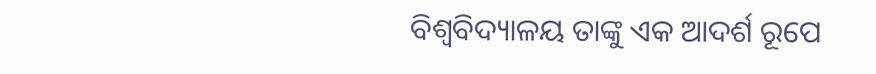ବିଶ୍ଵବିଦ୍ୟାଳୟ ତାଙ୍କୁ ଏକ ଆଦର୍ଶ ରୂପେ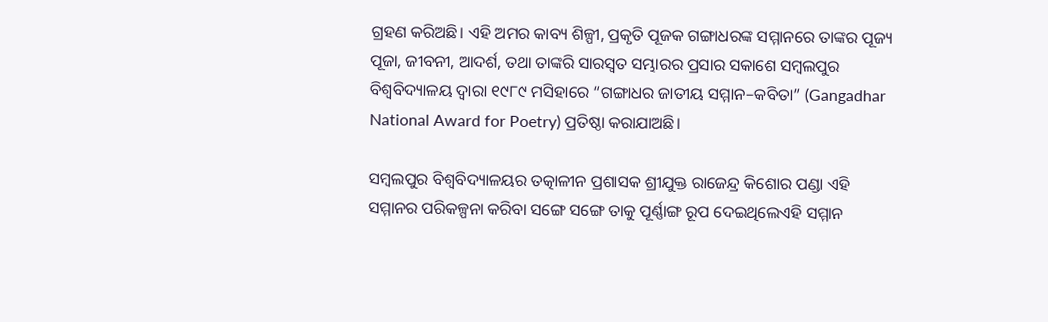ଗ୍ରହଣ କରିଅଛି। ଏହି ଅମର କାବ୍ୟ ଶିଳ୍ପୀ, ପ୍ରକୃତି ପୂଜକ ଗଙ୍ଗାଧରଙ୍କ ସମ୍ମାନରେ ତାଙ୍କର ପୂଜ୍ୟ ପୂଜା, ଜୀବନୀ, ଆଦର୍ଶ, ତଥା ତାଙ୍କରି ସାରସ୍ଵତ ସମ୍ଭାରର ପ୍ରସାର ସକାଶେ ସମ୍ବଲପୁର ବିଶ୍ଵବିଦ୍ୟାଳୟ ଦ୍ଵାରା ୧୯୮୯ ମସିହାରେ “ଗଙ୍ଗାଧର ଜାତୀୟ ସମ୍ମାନ–କବିତା” (Gangadhar National Award for Poetry) ପ୍ରତିଷ୍ଠା କରାଯାଅଛି।

ସମ୍ବଲପୁର ବିଶ୍ୱବିଦ୍ୟାଳୟର ତତ୍କାଳୀନ ପ୍ରଶାସକ ଶ୍ରୀଯୁକ୍ତ ରାଜେନ୍ଦ୍ର କିଶୋର ପଣ୍ଡା ଏହି ସମ୍ମାନର ପରିକଳ୍ପନା କରିବା ସଙ୍ଗେ ସଙ୍ଗେ ତାକୁ ପୂର୍ଣ୍ଣାଙ୍ଗ ରୂପ ଦେଇଥିଲେଏହି ସମ୍ମାନ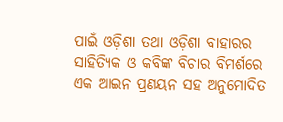ପାଇଁ ଓଡ଼ିଶା ତଥା ଓଡ଼ିଶା ବାହାରର ସାହିତ୍ୟିକ ଓ କବିଙ୍କ ବିଚାର ବିମର୍ଶରେ ଏକ ଆଇନ ପ୍ରଣୟନ ସହ ଅନୁମୋଦିତ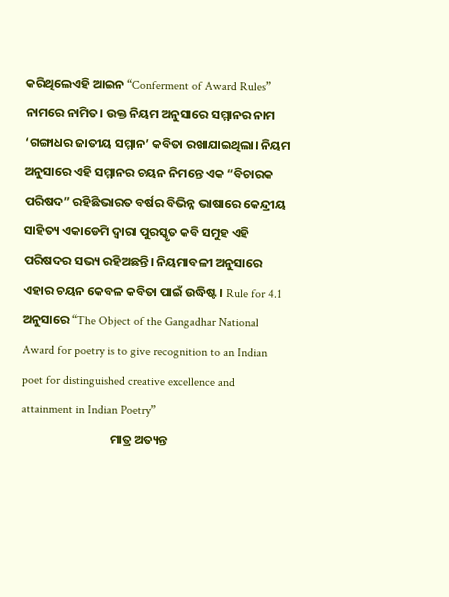କରିଥିଲେଏହି ଆଇନ “Conferment of Award Rules” ନାମରେ ନାମିତ। ଉକ୍ତ ନିୟମ ଅନୁସାରେ ସମ୍ମାନର ନାମ ‘ଗଙ୍ଗାଧର ଜାତୀୟ ସମ୍ମାନ’ କବିତା ରଖାଯାଇଥିଲା। ନିୟମ ଅନୁସାରେ ଏହି ସମ୍ମାନର ଚୟନ ନିମନ୍ତେ ଏକ “ବିଚାରକ ପରିଷଦ” ରହିଛିଭାରତ ବର୍ଷର ବିଭିନ୍ନ ଭାଷାରେ କେନ୍ଦ୍ରୀୟ ସାହିତ୍ୟ ଏକାଡେମି ଦ୍ଵାରା ପୁରସ୍କୃତ କବି ସମୁହ ଏହି ପରିଷଦର ସଭ୍ୟ ରହିଅଛନ୍ତି। ନିୟମାବଳୀ ଅନୁସାରେ ଏହାର ଚୟନ କେବଳ କବିତା ପାଇଁ ଉଦ୍ଧିଷ୍ଟ । Rule for 4.1 ଅନୁସାରେ “The Object of the Gangadhar National Award for poetry is to give recognition to an Indian poet for distinguished creative excellence and attainment in Indian Poetry”
                                ମାତ୍ର ଅତ୍ୟନ୍ତ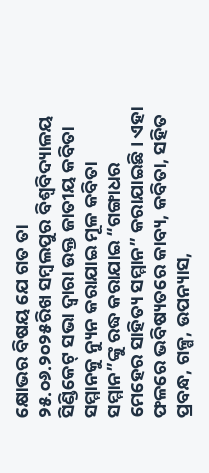କ୍ଷୋଭର ବିଷୟ ଯେ ଗତ ତା ୨୫.୦୬.୨୦୨୫ରିଖ ସମ୍ବଲପୁର ବିଶ୍ଵବିଦ୍ୟାଳୟ ସିଣ୍ଡିକେଟ୍ ସଭା ଦ୍ୱାରା ଉକ୍ତ ଜାତୀୟ କବିତା ସମ୍ମାନକୁ ନ୍ୟୁନ କରାଯାଇ ମୂଳ କବିତା ସମ୍ମାନ”ଙ୍କୁ ରଦ୍ଧ କରାଯାଇ “ଗଙ୍ଗାଧର ମେହେର ସାହିତ୍ୟ ସମ୍ମାନ” କରାଯାଇଛି । ଏହା ଫଳରେ ଭବିଷ୍ୟତରେ କାବ୍ୟ, କବିତା, ସହିତ ପ୍ରବନ୍ଧ, ଗଳ୍ପ, ଉପନ୍ୟାସ,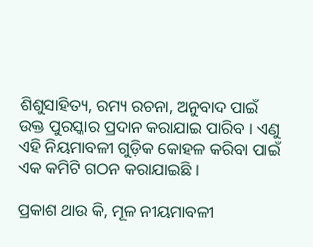ଶିଶୁସାହିତ୍ୟ, ରମ୍ୟ ରଚନା, ଅନୁବାଦ ପାଇଁ ଉକ୍ତ ପୁରସ୍କାର ପ୍ରଦାନ କରାଯାଇ ପାରିବ । ଏଣୁ ଏହି ନିୟମାବଳୀ ଗୁଡ଼ିକ କୋହଳ କରିବା ପାଇଁ ଏକ କମିଟି ଗଠନ କରାଯାଇଛି ।

ପ୍ରକାଶ ଥାଉ କି, ମୂଳ ନୀୟମାବଳୀ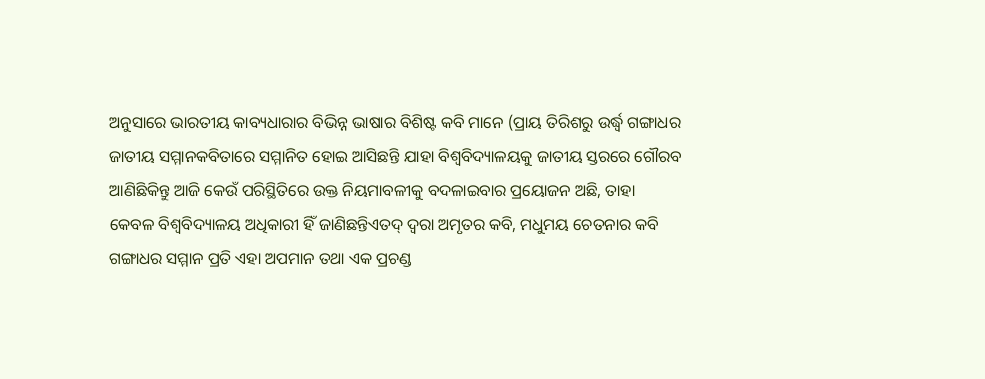ଅନୁସାରେ ଭାରତୀୟ କାବ୍ୟଧାରାର ବିଭିନ୍ନ ଭାଷାର ବିଶିଷ୍ଟ କବି ମାନେ (ପ୍ରାୟ ତିରିଶରୁ ଉର୍ଦ୍ଧ୍ୱ ଗଙ୍ଗାଧର ଜାତୀୟ ସମ୍ମାନକବିତାରେ ସମ୍ମାନିତ ହୋଇ ଆସିଛନ୍ତି ଯାହା ବିଶ୍ୱବିଦ୍ୟାଳୟକୁ ଜାତୀୟ ସ୍ତରରେ ଗୌରବ ଆଣିଛିକିନ୍ତୁ ଆଜି କେଉଁ ପରିସ୍ଥିତିରେ ଉକ୍ତ ନିୟମାବଳୀକୁ ବଦଳାଇବାର ପ୍ରୟୋଜନ ଅଛି, ତାହା କେବଳ ବିଶ୍ୱବିଦ୍ୟାଳୟ ଅଧିକାରୀ ହିଁ ଜାଣିଛନ୍ତିଏତଦ୍ ଦ୍ୱରା ଅମୃତର କବି, ମଧୁମୟ ଚେତନାର କବି ଗଙ୍ଗାଧର ସମ୍ମାନ ପ୍ରତି ଏହା ଅପମାନ ତଥା ଏକ ପ୍ରଚଣ୍ଡ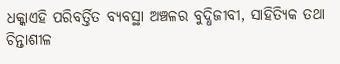ଧକ୍କାଏହି ପରିବର୍ତ୍ତିତ ବ୍ୟବସ୍ଥା ଅଞ୍ଚଳର ବୁଦ୍ଧିଜୀବୀ, ସାହିତ୍ୟିକ ତଥା ଚିନ୍ତାଶୀଳ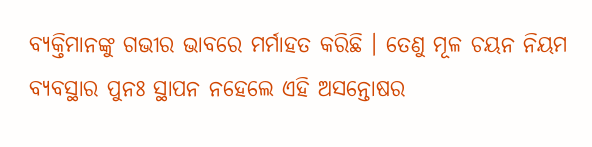ବ୍ୟକ୍ତିମାନଙ୍କୁ ଗଭୀର ଭାବରେ ମର୍ମାହତ କରିଛି । ତେଣୁ ମୂଳ ଚୟନ ନିୟମ ବ୍ୟବସ୍ଥାର ପୁନଃ ସ୍ଥାପନ ନହେଲେ ଏହି ଅସନ୍ତୋଷର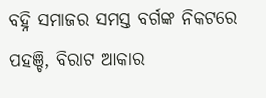ବହ୍ନି ସମାଜର ସମସ୍ତ ବର୍ଗଙ୍କ ନିକଟରେ ପହଞ୍ଚି, ବିରାଟ ଆକାର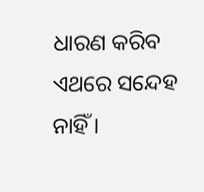ଧାରଣ କରିବ ଏଥରେ ସନ୍ଦେହ ନାହିଁ ।